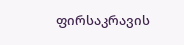ფირსაკრავის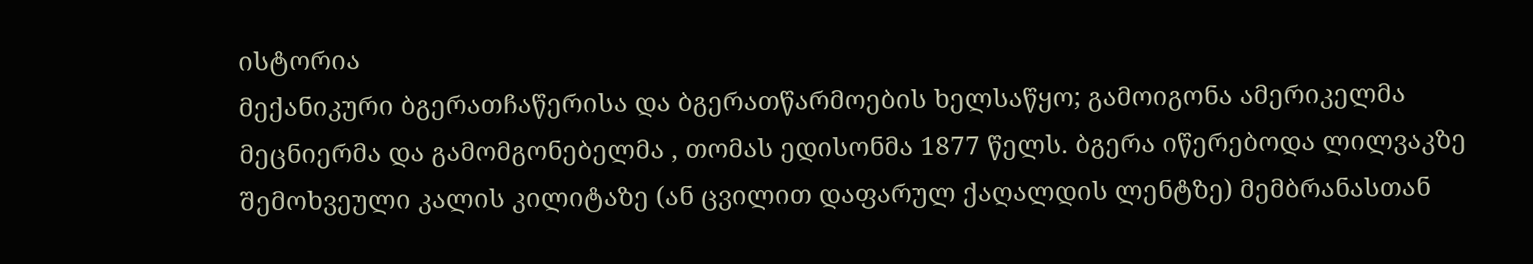ისტორია
მექანიკური ბგერათჩაწერისა და ბგერათწარმოების ხელსაწყო; გამოიგონა ამერიკელმა მეცნიერმა და გამომგონებელმა , თომას ედისონმა 1877 წელს. ბგერა იწერებოდა ლილვაკზე შემოხვეული კალის კილიტაზე (ან ცვილით დაფარულ ქაღალდის ლენტზე) მემბრანასთან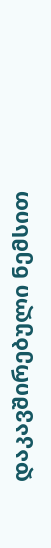დაკავშირებული ნემსით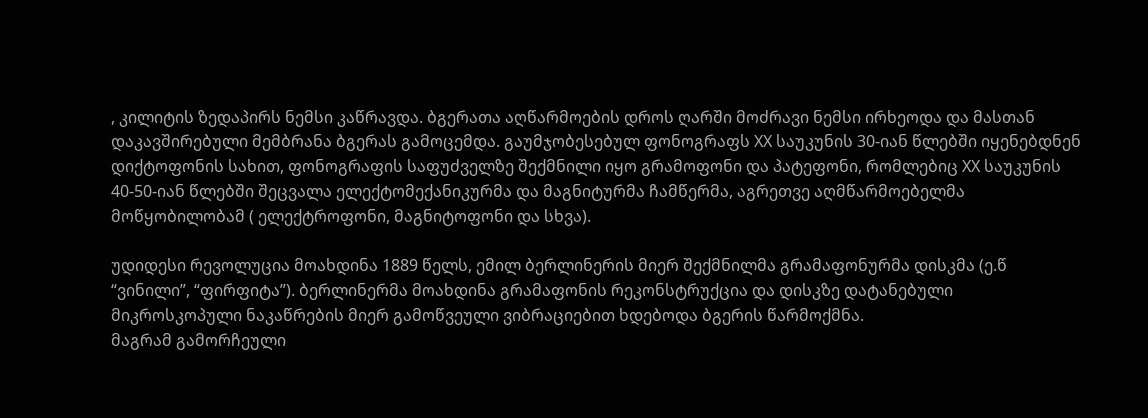, კილიტის ზედაპირს ნემსი კაწრავდა. ბგერათა აღწარმოების დროს ღარში მოძრავი ნემსი ირხეოდა და მასთან დაკავშირებული მემბრანა ბგერას გამოცემდა. გაუმჯობესებულ ფონოგრაფს XX საუკუნის 30-იან წლებში იყენებდნენ დიქტოფონის სახით, ფონოგრაფის საფუძველზე შექმნილი იყო გრამოფონი და პატეფონი, რომლებიც XX საუკუნის 40-50-იან წლებში შეცვალა ელექტომექანიკურმა და მაგნიტურმა ჩამწერმა, აგრეთვე აღმწარმოებელმა მოწყობილობამ ( ელექტროფონი, მაგნიტოფონი და სხვა).

უდიდესი რევოლუცია მოახდინა 1889 წელს, ემილ ბერლინერის მიერ შექმნილმა გრამაფონურმა დისკმა (ე.წ “ვინილი”, “ფირფიტა”). ბერლინერმა მოახდინა გრამაფონის რეკონსტრუქცია და დისკზე დატანებული მიკროსკოპული ნაკაწრების მიერ გამოწვეული ვიბრაციებით ხდებოდა ბგერის წარმოქმნა.
მაგრამ გამორჩეული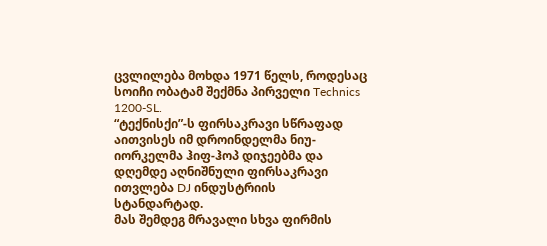ცვლილება მოხდა 1971 წელს, როდესაც სოიჩი ობატამ შექმნა პირველი Technics 1200-SL.
“ტექნისქი”-ს ფირსაკრავი სწრაფად აითვისეს იმ დროინდელმა ნიუ-იორკელმა ჰიფ-ჰოპ დიჯეებმა და დღემდე აღნიშნული ფირსაკრავი ითვლება DJ ინდუსტრიის სტანდარტად.
მას შემდეგ მრავალი სხვა ფირმის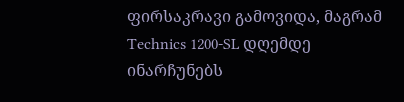ფირსაკრავი გამოვიდა, მაგრამ Technics 1200-SL დღემდე ინარჩუნებს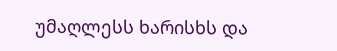უმაღლესს ხარისხს და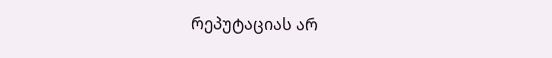რეპუტაციას არ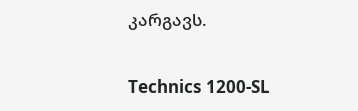კარგავს.

Technics 1200-SL